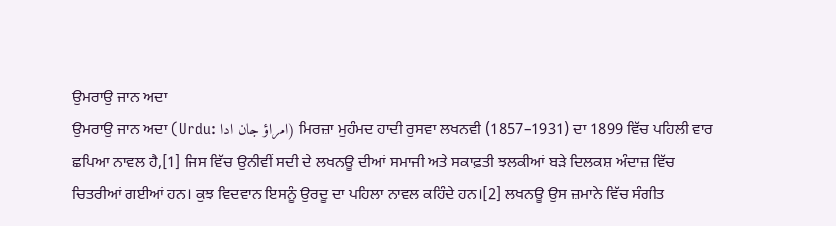ਉਮਰਾਉ ਜਾਨ ਅਦਾ
ਉਮਰਾਉ ਜਾਨ ਅਦਾ (Urdu: امراؤ جان ادا) ਮਿਰਜ਼ਾ ਮੁਹੰਮਦ ਹਾਦੀ ਰੁਸਵਾ ਲਖਨਵੀ (1857–1931) ਦਾ 1899 ਵਿੱਚ ਪਹਿਲੀ ਵਾਰ ਛਪਿਆ ਨਾਵਲ ਹੈ,[1] ਜਿਸ ਵਿੱਚ ਉਨੀਵੀਂ ਸਦੀ ਦੇ ਲਖਨਊ ਦੀਆਂ ਸਮਾਜੀ ਅਤੇ ਸਕਾਫ਼ਤੀ ਝਲਕੀਆਂ ਬੜੇ ਦਿਲਕਸ਼ ਅੰਦਾਜ਼ ਵਿੱਚ ਚਿਤਰੀਆਂ ਗਈਆਂ ਹਨ। ਕੁਝ ਵਿਦਵਾਨ ਇਸਨੂੰ ਉਰਦੂ ਦਾ ਪਹਿਲਾ ਨਾਵਲ ਕਹਿੰਦੇ ਹਨ।[2] ਲਖਨਊ ਉਸ ਜ਼ਮਾਨੇ ਵਿੱਚ ਸੰਗੀਤ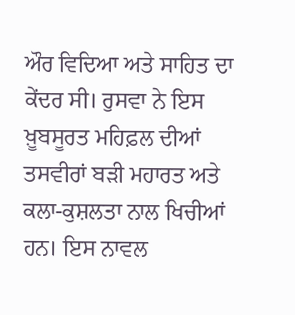ਔਰ ਵਿਦਿਆ ਅਤੇ ਸਾਹਿਤ ਦਾ ਕੇਂਦਰ ਸੀ। ਰੁਸਵਾ ਨੇ ਇਸ ਖ਼ੂਬਸੂਰਤ ਮਹਿਫ਼ਲ ਦੀਆਂ ਤਸਵੀਰਾਂ ਬੜੀ ਮਹਾਰਤ ਅਤੇ ਕਲਾ-ਕੁਸ਼ਲਤਾ ਨਾਲ ਖਿਚੀਆਂ ਹਨ। ਇਸ ਨਾਵਲ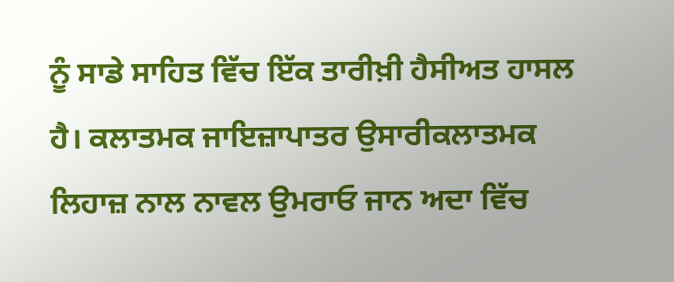ਨੂੰ ਸਾਡੇ ਸਾਹਿਤ ਵਿੱਚ ਇੱਕ ਤਾਰੀਖ਼ੀ ਹੈਸੀਅਤ ਹਾਸਲ ਹੈ। ਕਲਾਤਮਕ ਜਾਇਜ਼ਾਪਾਤਰ ਉਸਾਰੀਕਲਾਤਮਕ ਲਿਹਾਜ਼ ਨਾਲ ਨਾਵਲ ਉਮਰਾਓ ਜਾਨ ਅਦਾ ਵਿੱਚ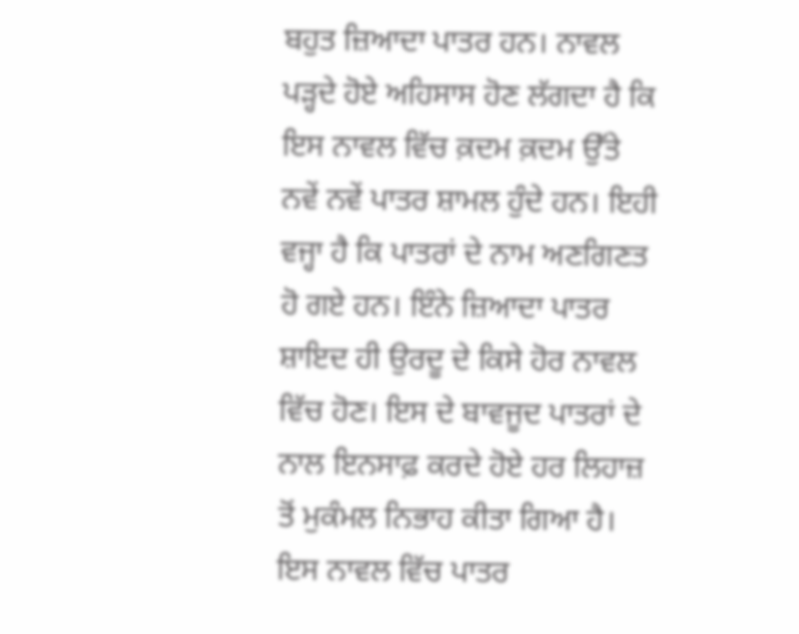ਬਹੁਤ ਜ਼ਿਆਦਾ ਪਾਤਰ ਹਨ। ਨਾਵਲ ਪੜ੍ਹਦੇ ਹੋਏ ਅਹਿਸਾਸ ਹੋਣ ਲੱਗਦਾ ਹੈ ਕਿ ਇਸ ਨਾਵਲ ਵਿੱਚ ਕ਼ਦਮ ਕ਼ਦਮ ਉੱਤੇ ਨਵੇਂ ਨਵੇਂ ਪਾਤਰ ਸ਼ਾਮਲ ਹੁੰਦੇ ਹਨ। ਇਹੀ ਵਜ੍ਹਾ ਹੈ ਕਿ ਪਾਤਰਾਂ ਦੇ ਨਾਮ ਅਣਗਿਣਤ ਹੋ ਗਏ ਹਨ। ਇੰਨੇ ਜ਼ਿਆਦਾ ਪਾਤਰ ਸ਼ਾਇਦ ਹੀ ਉਰਦੂ ਦੇ ਕਿਸੇ ਹੋਰ ਨਾਵਲ ਵਿੱਚ ਹੋਣ। ਇਸ ਦੇ ਬਾਵਜੂਦ ਪਾਤਰਾਂ ਦੇ ਨਾਲ ਇਨਸਾਫ਼ ਕਰਦੇ ਹੋਏ ਹਰ ਲਿਹਾਜ਼ ਤੋਂ ਮੁਕੰਮਲ ਨਿਭਾਹ ਕੀਤਾ ਗਿਆ ਹੈ। ਇਸ ਨਾਵਲ ਵਿੱਚ ਪਾਤਰ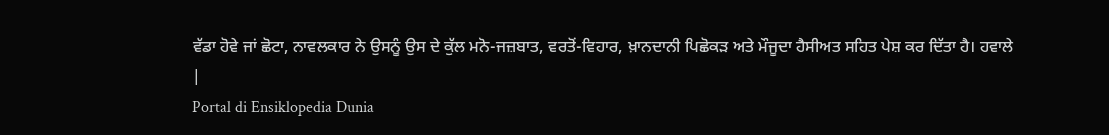ਵੱਡਾ ਹੋਵੇ ਜਾਂ ਛੋਟਾ, ਨਾਵਲਕਾਰ ਨੇ ਉਸਨੂੰ ਉਸ ਦੇ ਕੁੱਲ ਮਨੋ-ਜਜ਼ਬਾਤ, ਵਰਤੋਂ-ਵਿਹਾਰ, ਖ਼ਾਨਦਾਨੀ ਪਿਛੋਕੜ ਅਤੇ ਮੌਜੂਦਾ ਹੈਸੀਅਤ ਸਹਿਤ ਪੇਸ਼ ਕਰ ਦਿੱਤਾ ਹੈ। ਹਵਾਲੇ
|
Portal di Ensiklopedia Dunia